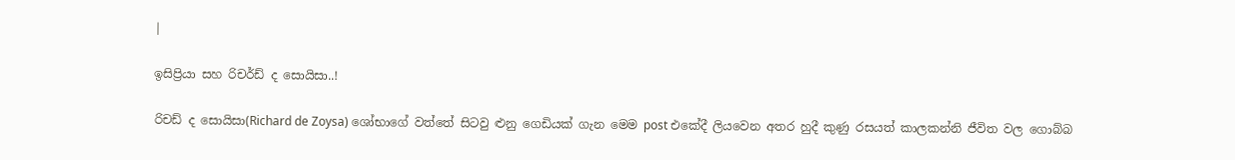|

ඉසිප්‍රියා සහ රිචර්ඩ් ද සොයිසා..!

රිචඩ් ද සොයිසා(Richard de Zoysa) ශෝභාගේ වත්තේ සිටවු ළුනු ගෙඩියක් ගැන මෙම post එකේදී ලියවෙන අතර හුදී කුණු රසයත් කාලකන්නි ජීවිත වල ගොබ්බ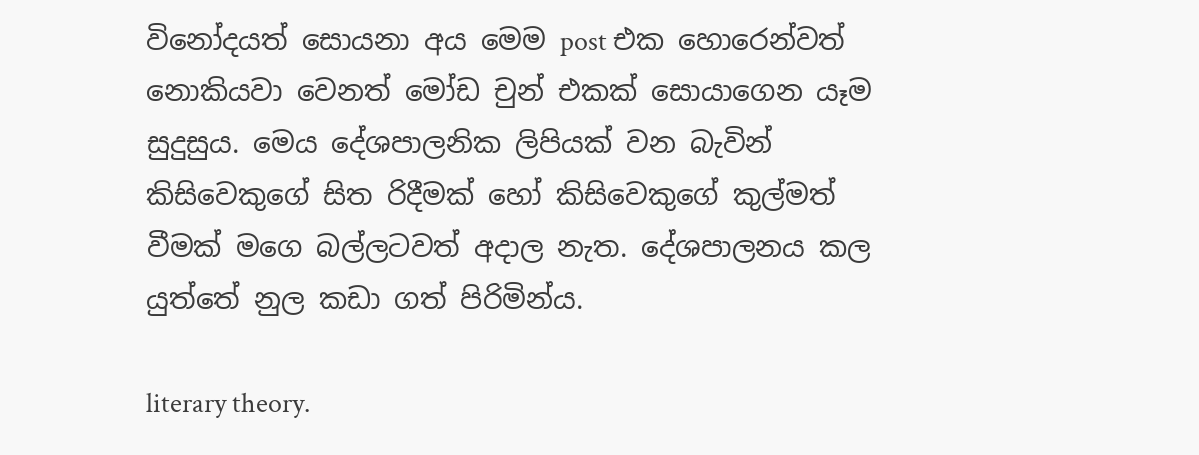විනෝදයත් සොයනා අය මෙම post එක හොරෙන්වත් නොකියවා වෙනත් මෝඩ චුන් එකක් සොයාගෙන යෑම සුදුසුය. මෙය දේශපාලනික ලිපියක් වන බැවින් කිසිවෙකුගේ සිත රිදීමක් හෝ කිසිවෙකුගේ කුල්මත් වීමක් මගෙ බල්ලටවත් අදාල නැත. දේශපාලනය කල යුත්තේ නුල කඩා ගත් පිරිමින්ය.

literary theory.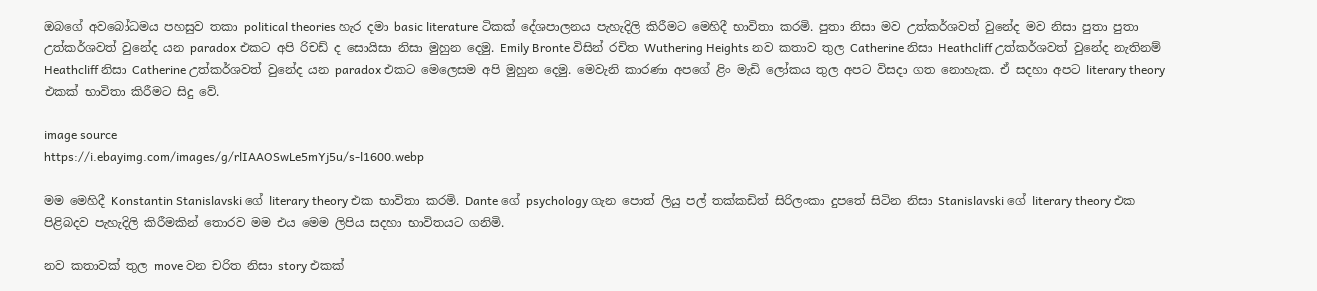ඔබගේ අවබෝධමය පහසුව තකා political theories හැර දමා basic literature ටිකක් දේශපාලනය පැහැදිලි කිරීමට මෙහිදී භාවිතා කරමි. පුතා නිසා මව උත්කර්ශවත් වුනේද මව නිසා පුතා පුතා උත්කර්ශවත් වුනේද යන paradox එකට අපි රිචඩ් ද සොයිසා නිසා මුහුන දෙමු. Emily Bronte විසින් රචිත Wuthering Heights නව කතාව තුල Catherine නිසා Heathcliff උත්කර්ශවත් වුනේද නැතිනම් Heathcliff නිසා Catherine උත්කර්ශවත් වුනේද යන paradox එකට මෙලෙසම අපි මුහුන දෙමු. මෙවැනි කාරණා අපගේ ළිං මැඩි ලෝකය තුල අපට විසදා ගත නොහැක. ඒ සදහා අපට literary theory එකක් භාවිතා කිරීමට සිදු වේ.

image source
https://i.ebayimg.com/images/g/rlIAAOSwLe5mYj5u/s-l1600.webp

මම මෙහිදී Konstantin Stanislavski ගේ literary theory එක භාවිතා කරමි. Dante ගේ psychology ගැන පොත් ලියු පල් තක්කඩිත් සිරිලංකා දුපතේ සිටින නිසා Stanislavski ගේ literary theory එක පිළිබදව පැහැදිලි කිරීමකින් තොරව මම එය මෙම ලිපිය සදහා භාවිතයට ගනිමි.

නව කතාවක් තුල move වන චරිත නිසා story එකක්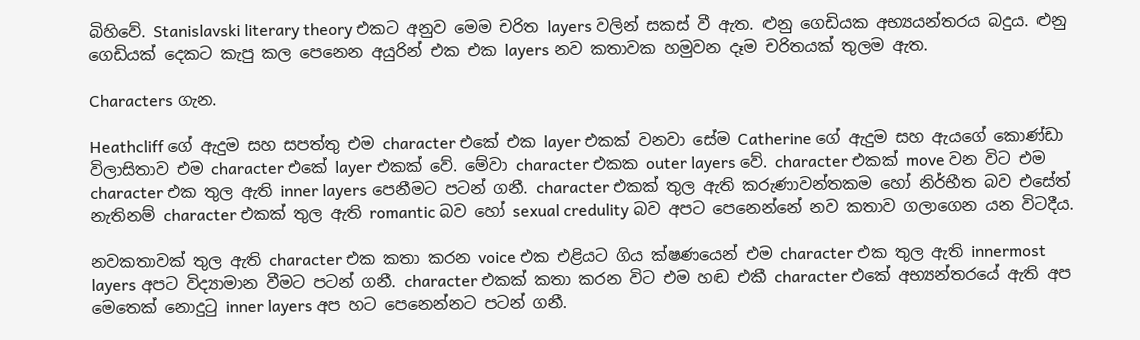බිහිවේ. Stanislavski literary theory එකට අනුව මෙම චරිත layers වලින් සකස් වී ඇත. ළුනු ගෙඩියක අභ්‍යයන්තරය බදුය. ළුනු ගෙඩියක් දෙකට කැපු කල පෙනෙන අයුරින් එක එක layers නව කතාවක හමුවන දෑම චරිතයක් තුලම ඇත.

Characters ගැන.

Heathcliff ගේ ඇදුම සහ සපත්තු එම character එකේ එක layer එකක් වනවා සේම Catherine ගේ ඇදුම සහ ඇයගේ කොණ්ඩා විලාසිතාව එම character එකේ layer එකක් වේ. මේවා character එකක outer layers වේ. character එකක් move වන විට එම character එක තුල ඇති inner layers පෙනීමට පටන් ගනී. character එකක් තුල ඇති කරුණාවන්තකම හෝ නිර්භීත බව එසේත් නැතිනම් character එකක් තුල ඇති romantic බව හෝ sexual credulity බව අපට පෙනෙන්නේ නව කතාව ගලාගෙන යන විටදීය.

නවකතාවක් තුල ඇති character එක කතා කරන voice එක එළියට ගිය ක්ෂණයෙන් එම character එක තුල ඇති innermost layers අපට විද්‍යාමාන වීමට පටන් ගනී. character එකක් කතා කරන විට එම හඬ එකී character එකේ අභ්‍යන්තරයේ ඇති අප මෙතෙක් නොදුටු inner layers අප හට පෙනෙන්නට පටන් ගනී.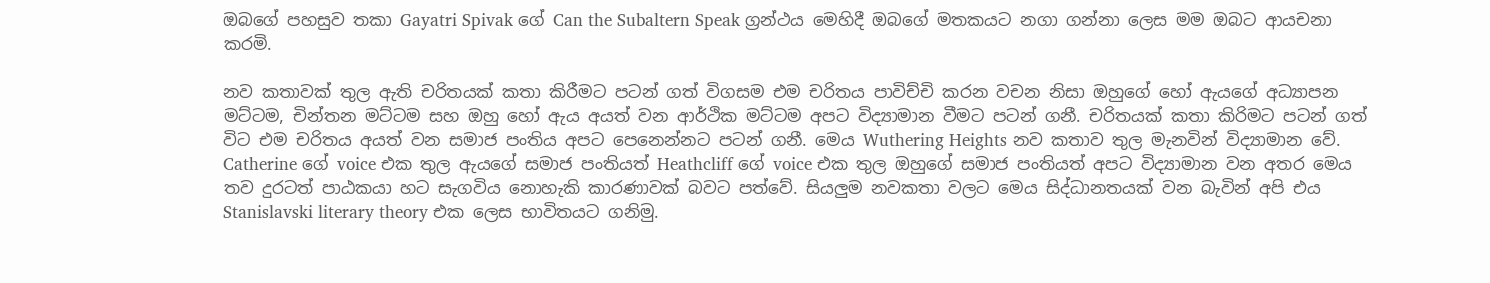ඔබගේ පහසුව තකා Gayatri Spivak ගේ Can the Subaltern Speak ග්‍රන්ථය මෙහිදී ඔබගේ මතකයට නගා ගන්නා ලෙස මම ඔබට ආයචනා කරමි.

නව කතාවක් තුල ඇති චරිතයක් කතා කිරීමට පටන් ගත් විගසම එම චරිතය පාවිච්චි කරන වචන නිසා ඔහුගේ හෝ ඇයගේ අධ්‍යාපන මට්ටම, චින්තන මට්ටම සහ ඔහු හෝ ඇය අයත් වන ආර්ථික මට්ටම අපට විද්‍යාමාන වීමට පටන් ගනී. චරිතයක් කතා කිරිමට පටන් ගත් විට එම චරිතය අයත් වන සමාජ පංතිය අපට පෙනෙන්නට පටන් ගනී. මෙය Wuthering Heights නව කතාව තුල මැනවින් විද්‍යාමාන වේ. Catherine ගේ voice එක තුල ඇයගේ සමාජ පංතියත් Heathcliff ගේ voice එක තුල ඔහුගේ සමාජ පංතියත් අපට විද්‍යාමාන වන අතර මෙය තව දුරටත් පාඨකයා හට සැගවිය නොහැකි කාරණාවක් බවට පත්වේ. සියලුම නවකතා වලට මෙය සිද්ධානතයක් වන බැවින් අපි එය Stanislavski literary theory එක ලෙස භාවිතයට ගනිමු.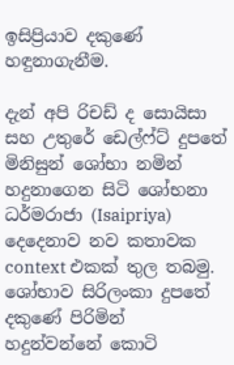ඉසිප්‍රියාව දකුණේ හඳුනාගැනීම.

දැන් අපි රිචඩ් ද සොයිසා සහ උතුරේ ඩෙල්ෆ්ට් දුපතේ මිනිසුන් ශෝභා නමින් හදුනාගෙන සිටි ශෝභනා ධර්මරාජා (Isaipriya) දෙදෙනාව නව කතාවක context එකක් තුල තබමු. ශෝභාව සිරිලංකා දුපතේ දකුණේ පිරිමින් හදුන්වන්නේ කොටි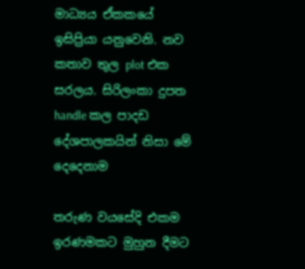මාධ්‍යය ඒකකයේ ඉසිප්‍රියා යනුවෙනි. නව කතාව තුල plot එක සරලය. සිරිලංකා දුපත handle කල පාදඩ දේශපාලකයින් නිසා මේ දෙදෙනාම

තරුණ වයසේදි එකම ඉරණමකට මුහුන දීමට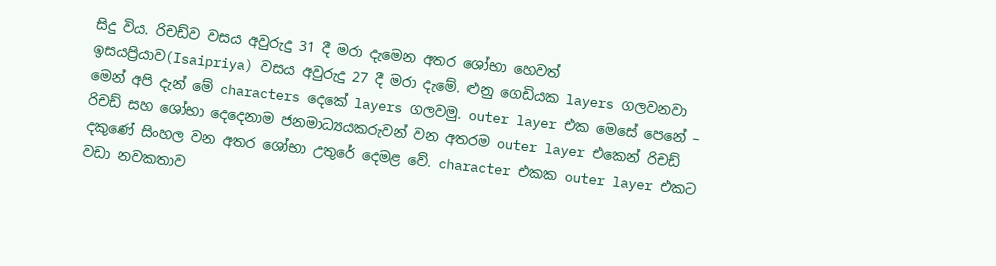සිදු විය. රිචඩ්ව වසය අවුරුදු 31 දී මරා දැමෙන අතර ශෝභා හෙවත් ඉසයප්‍රියාව(Isaipriya) වසය අවුරුදු 27 දී මරා දැමේ. ළුනු ගෙඩියක layers ගලවනවා මෙන් අපි දැන් මේ characters දෙකේ layers ගලවමු. outer layer එක මෙසේ පෙනේ – රිචඩ් සහ ශෝභා දෙදෙනාම ජනමාධ්‍යයකරුවන් වන අතරම outer layer එකෙන් රිචඩ් දකුණේ සිංහල වන අතර ශෝභා උතුරේ දෙමළ වේ. character එකක outer layer එකට වඩා නවකතාව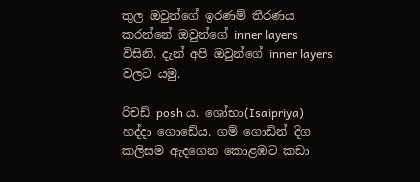තුල ඔවුන්ගේ ඉරණම් තීරණය කරන්නේ ඔවුන්ගේ inner layers විසිනි. දැන් අපි ඔවුන්ගේ inner layers වලට යමු.

රිචඩ් posh ය. ශෝභා(Isaipriya) හද්දා ගොඩේය. ගම් ගොඩින් දිග කලිසම ඇදගෙන කොළඹට කඩා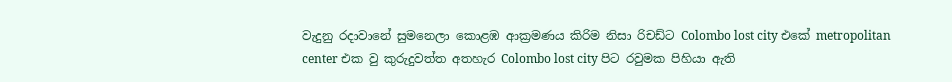වැදුනු රදාවානේ සුමනෙලා කොළඹ ආක්‍රමණය කිරිම නිසා රිචඩ්ට Colombo lost city එකේ metropolitan center එක වු කුරුදුවත්ත අතහැර Colombo lost city පිට රවුමක පිහියා ඇති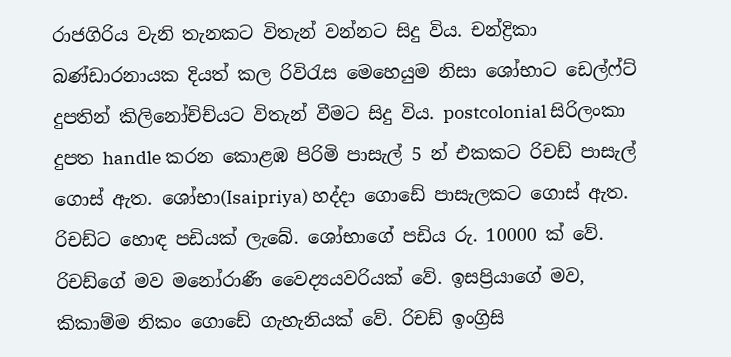රාජගිරිය වැනි තැනකට විතැන් වන්නට සිදු විය. චන්ද්‍රිකා බණ්ඩාරනායක දියත් කල රිවිරැස මෙහෙයුම නිසා ශෝභාට ඩෙල්ෆ්ට් දුපතින් කිලිනෝච්ච්යට විතැන් වීමට සිදු විය. postcolonial සිරිලංකා දුපත handle කරන කොළඹ පිරිමි පාසැල් 5 න් එකකට රිචඩ් පාසැල් ගොස් ඇත. ශෝභා(Isaipriya) හද්දා ගොඩේ පාසැලකට ගොස් ඇත. රිචඩ්ට හොඳ පඩියක් ලැබේ. ශෝභාගේ පඩිය රු. 10000 ක් වේ. රිචඩ්ගේ මව මනෝරාණී වෛද්‍යයවරියක් වේ. ඉසප්‍රියාගේ මව, කිකාම්ම නිකං ගොඩේ ගැහැනියක් වේ. රිචඩ් ඉංග්‍රිසි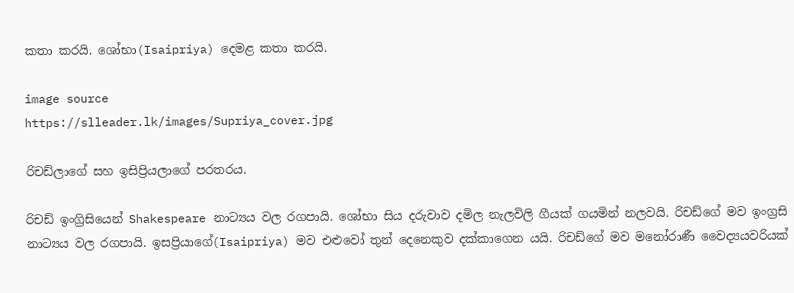කතා කරයි. ශෝභා(Isaipriya) දෙමළ කතා කරයි.

image source
https://slleader.lk/images/Supriya_cover.jpg

රිචඩ්ලාගේ සහ ඉසිප්‍රියලාගේ පරතරය.

රිචඩ් ඉංග්‍රිසියෙන් Shakespeare නාට්‍යය වල රගපායි. ශෝභා සිය දරුවාව දමිල නැලවිලි ගීයක් ගයමින් නලවයි. රිචඩ්ගේ මව ඉංග්‍රසි නාට්‍යය වල රගපායි. ඉසප්‍රියාගේ(Isaipriya) මව එළුවෝ තුන් දෙනෙකුව දක්කාගෙන යයි. රිචඩ්ගේ මව මනෝරාණී වෛද්‍යයවරියක්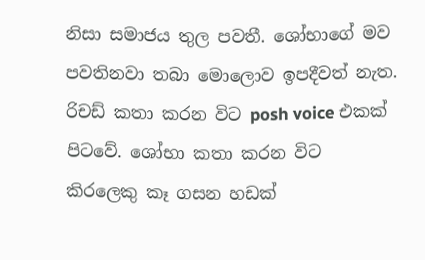නිසා සමාජය තුල පවතී. ශෝභාගේ මව පවතිනවා තබා මොලොව ඉපදීවත් නැත. රිචඩ් කතා කරන විට posh voice එකක් පිටවේ. ශෝභා කතා කරන විට කිරලෙකු කෑ ගසන හඩක්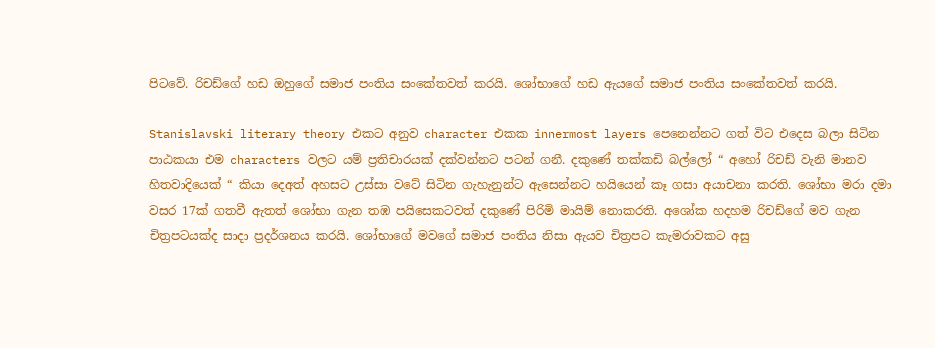පිටවේ. රිචඩ්ගේ හඩ ඔහුගේ සමාජ පංතිය සංකේතවත් කරයි. ශෝභාගේ හඩ ඇයගේ සමාජ පංතිය සංකේතවත් කරයි.

Stanislavski literary theory එකට අනුව character එකක innermost layers පෙනෙන්නට ගත් විට එදෙස බලා සිටින පාඨකයා එම characters වලට යම් ප්‍රතිචාරයක් දක්වන්නට පටන් ගනී. දකුණේ තක්කඩි බල්ලෝ “ අහෝ රිචඩ් වැනි මානව හිතවාදියෙක් “ කියා දෙඅත් අහසට උස්සා වටේ සිටින ගැහැනුන්ට ඇසෙන්නට හයියෙන් කෑ ගසා අයාචනා කරති. ශෝභා මරා දමා වසර 17ක් ගතවී ඇතත් ශෝභා ගැන තඹ පයිසෙකටවත් දකුණේ පිරිමි මායිම් නොකරති. අශෝක හදහම රිචඩ්ගේ මව ගැන චිත්‍රපටයක්ද සාදා ප්‍රදර්ශනය කරයි. ශෝභාගේ මවගේ සමාජ පංතිය නිසා ඇයව චිත්‍රපට කැමරාවකට අසු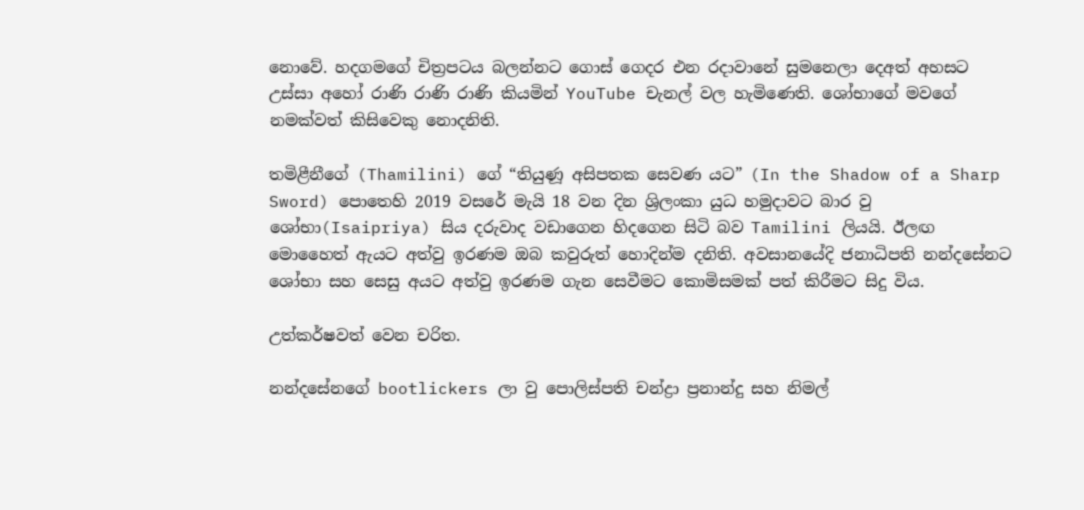නොවේ. හදගමගේ චිත්‍රපටය බලන්නට ගොස් ගෙදර එන රදාවානේ සුමනෙලා දෙඅත් අහසට උස්සා අහෝ රාණි රාණි රාණි කියමින් YouTube චැනල් වල හැමිණෙති. ශෝභාගේ මවගේ නමක්වත් කිසිවෙකු නොදනිති.

තමිළීනීගේ (Thamilini) ගේ “තියුණූ අසිපතක සෙවණ යට” (In the Shadow of a Sharp Sword) පොතෙහි 2019 වසරේ මැයි 18 වන දින ශ්‍රිලංකා යුධ හමුදාවට බාර වු ශෝභා(Isaipriya) සිය දරුවාද වඩාගෙන හිදගෙන සිටි බව Tamilini ලියයි. ඊලඟ මොහෛත් ඇයට අත්වු ඉරණම ඔබ කවුරුත් හොදින්ම දනිති. අවසානයේදි ජනාධිපති නන්දසේනට ශෝභා සහ සෙසු අයට අත්වු ඉරණම ගැන සෙවීමට කොමිසමක් පත් කිරීමට සිදු විය.

උත්කර්ෂවත් වෙන චරිත.

නන්දසේනගේ bootlickers ලා වු පොලිස්පති චන්ද්‍රා ප්‍රනාන්දු සහ නිමල්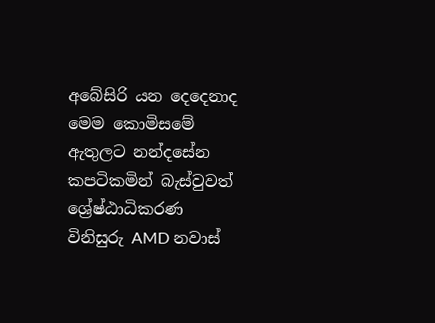අබේසිරි යන දෙදෙනාද මෙම කොමිසමේ ඇතුලට නන්දසේන කපටිකමින් බැස්වුවත් ශ්‍රේෂ්ඨාධිකරණ විනිසුරු AMD නවාස්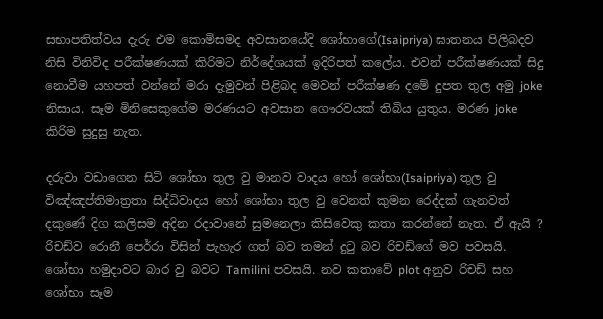සභාපතිත්වය දැරු එම කොමිසමද අවසානයේදි ශෝභාගේ(Isaipriya) ඝාතනය පිලිබදව නිසි විනිවිද පරීක්ෂණයක් කිරිමට නිර්දේශයක් ඉදිරිපත් කලේය. එවන් පරීක්ෂණයක් සිදු නොවීම යහපත් වන්නේ මරා දැමුවන් පිළිබද මෙවන් පරීක්ෂණ දමේ දුපත තුල අමු joke නිසාය. සෑම මිනිසෙකුගේම මරණයට අවසාන ගෞරවයක් තිබිය යුතුය. මරණ joke කිරිම සුදුසු නැත.

දරුවා වඩාගෙන සිටි ශෝභා තුල වු මානව වාදය හෝ ශෝභා(Isaipriya) තුල වු විඤ්ඤප්තිමාත්‍රතා සිද්ධිවාදය හෝ ශෝභා තුල වු වෙනත් කුමන රෙද්දක් ගැනවත් දකුණේ දිග කලිසම අදින රදාවානේ සුමනෙලා කිසිවෙකු කතා කරන්නේ නැත. ඒ ඇයි ? රිචඩ්ව රොනී පෙර්රා විසින් පැහැර ගත් බව තමන් දුටු බව රිචඩ්ගේ මව පවසයි. ශෝභා හමුදාවට බාර වු බවට Tamilini පවසයි. නව කතාවේ plot අනුව රිචඩ් සහ ශෝභා සෑම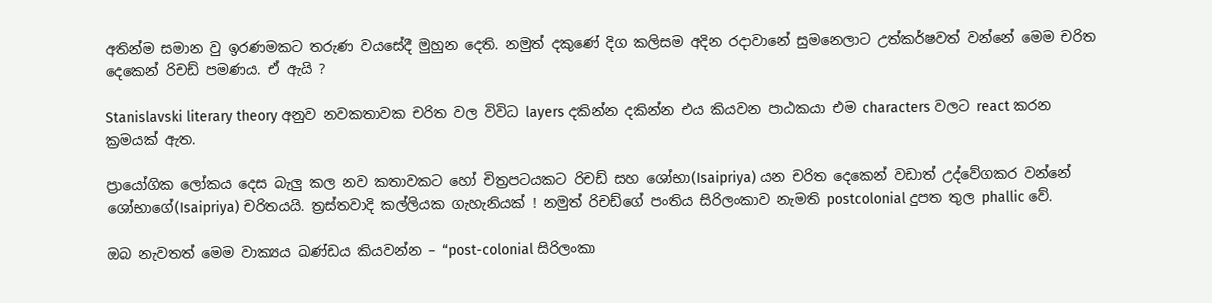අතින්ම සමාන වු ඉරණමකට තරුණ වයසේදී මුහුන දෙති. නමුත් දකුණේ දිග කලිසම අදින රදාවානේ සුමනෙලාට උත්කර්ෂවත් වන්නේ මෙම චරිත දෙකෙන් රිචඩ් පමණය. ඒ ඇයි ?

Stanislavski literary theory අනුව නවකතාවක චරිත වල විවිධ layers දකින්න දකින්න එය කියවන පාඨකයා එම characters වලට react කරන ක්‍රමයක් ඇත.

ප්‍රායෝගික ලෝකය දෙස බැලු කල නව කතාවකට හෝ චිත්‍රපටයකට රිචඩ් සහ ශෝභා(Isaipriya) යන චරිත දෙකෙන් වඩාත් උද්වේගකර වන්නේ ශෝභාගේ(Isaipriya) චරිතයයි. ත්‍රස්තවාදි කල්ලියක ගැහැනියක් ! නමුත් රිචඩ්ගේ පංතිය සිරිලංකාව නැමති postcolonial දුපත තුල phallic වේ.

ඔබ නැවතත් මෙම වාක්‍යය ඛණ්ඩය කියවන්න – “post-colonial සිරිලංකා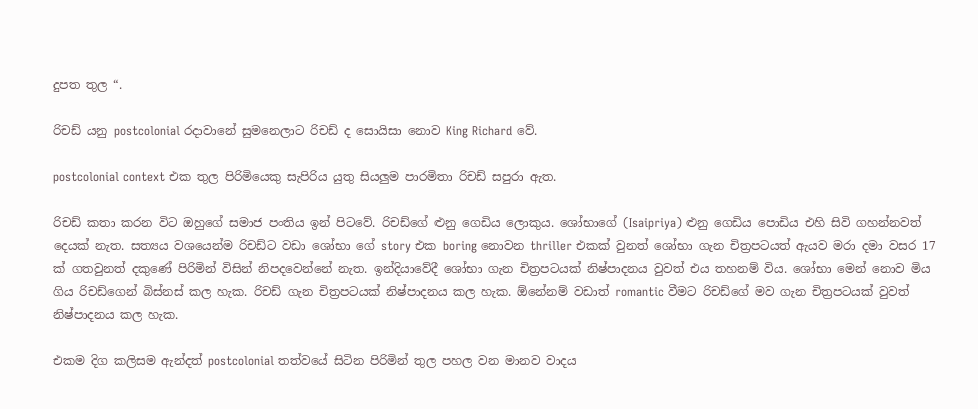දුපත තුල “.

රිචඩ් යනු postcolonial රදාවානේ සුමනෙලාට රිචඩ් ද සොයිසා නොව King Richard වේ.

postcolonial context එක තුල පිරිමියෙකු සැපිරිය යුතු සියලුම පාරමිතා රිචඩ් සපුරා ඇත.

රිචඩ් කතා කරන විට ඔහුගේ සමාජ පංතිය ඉන් පිටවේ. රිචඩ්ගේ ළුනු ගෙඩිය ලොකුය. ශෝභාගේ (Isaipriya) ළුනු ගෙඩිය පොඩිය එහි සිවි ගහන්නවත් දෙයක් නැත. සත්‍යය වශයෙන්ම රිචඩ්ට වඩා ශෝභා ගේ story එක boring නොවන thriller එකක් වුනත් ශෝභා ගැන චිත්‍රපටයත් ඇයව මරා දමා වසර 17 ක් ගතවුනත් දකුණේ පිරිමින් විසින් නිපදවෙන්නේ නැත. ඉන්දියාවේදී ශෝභා ගැන චිත්‍රපටයක් නිෂ්පාදනය වුවත් එය තහනම් විය. ශෝභා මෙන් නොව මිය ගිය රිචඩ්ගෙන් බිස්නස් කල හැක. රිචඩ් ගැන චිත්‍රපටයක් නිෂ්පාදනය කල හැක. ඕනේනම් වඩාත් romantic වීමට රිචඩ්ගේ මව ගැන චිත්‍රපටයක් වුවත් නිෂ්පාදනය කල හැක.

එකම දිග කලිසම ඇන්දත් postcolonial තත්වයේ සිටින පිරිමින් තුල පහල වන මානව වාදය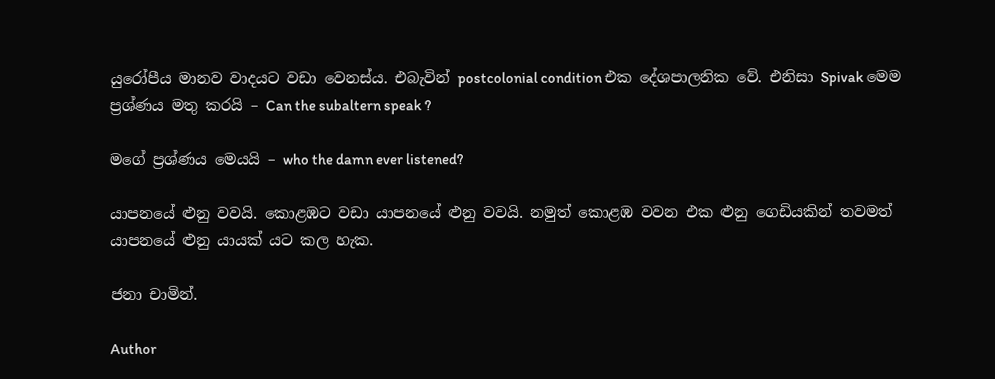යුරෝපීය මානව වාදයට වඩා වෙනස්ය. එබැවින් postcolonial condition එක දේශපාලනික වේ. එනිසා Spivak මෙම ප්‍රශ්ණය මතු කරයි – Can the subaltern speak ?

මගේ ප්‍රශ්ණය මෙයයි – who the damn ever listened?

යාපනයේ ළුනු වවයි. කොළඹට වඩා යාපනයේ ළුනු වවයි. නමුත් කොළඹ වවන එක ළුනු ගෙඩියකින් තවමත් යාපනයේ ළුනු යායක් යට කල හැක.

ජනා චාමින්.

Author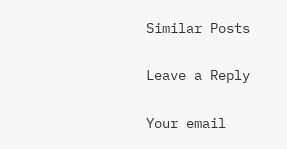Similar Posts

Leave a Reply

Your email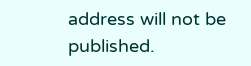address will not be published.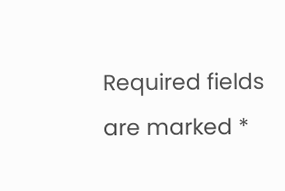Required fields are marked *